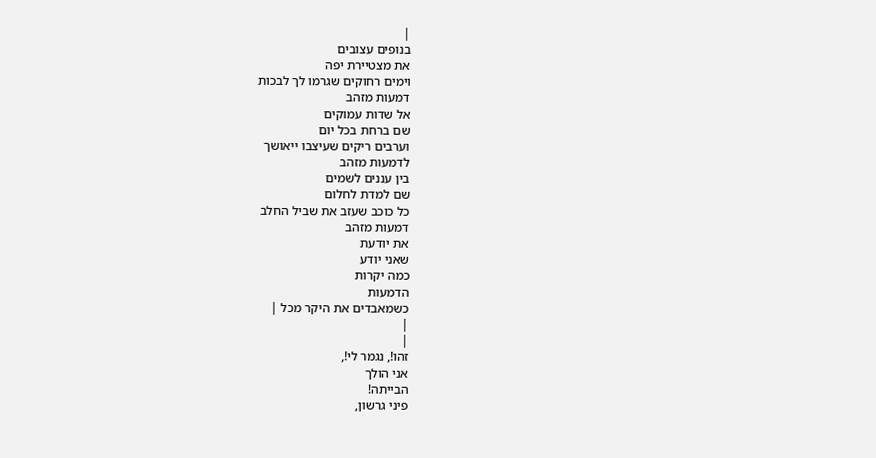|
בנופים עצובים
את מצטיירת יפה
וימים רחוקים שגרמו לך לבכות
דמעות מזהב
אל שדות עמוקים
שם ברחת בכל יום
וערבים ריקים שעיצבו ייאושך
לדמעות מזהב
בין עננים לשמים
שם למדת לחלום
כל כוכב שעזב את שביל החלב
דמעות מזהב
את יודעת
שאני יודע
כמה יקרות
הדמעות
כשמאבדים את היקר מכל |
|
|
זהו!, נגמר לי!,
אני הולך
הבייתה!
פיני גרשון,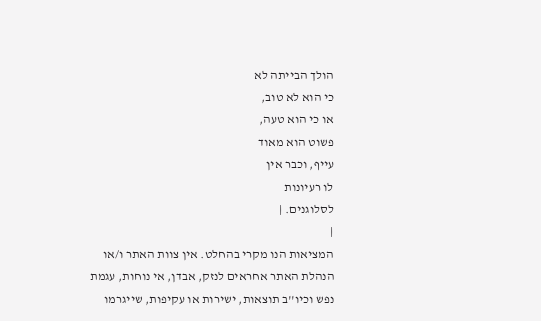הולך הבייתה לא
כי הוא לא טוב,
או כי הוא טעה,
פשוט הוא מאוד
עייף, וכבר אין
לו רעיונות
לסלוגנים. |
|
המציאות הנו מקרי בהחלט. אין צוות האתר ו/או
הנהלת האתר אחראים לנזק, אבדן, אי נוחות, עגמת
נפש וכיו''ב תוצאות, ישירות או עקיפות, שייגרמו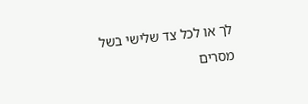לך או לכל צד שלישי בשל מסרים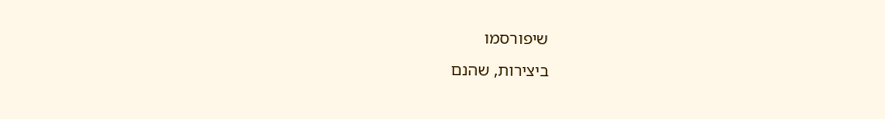שיפורסמו
ביצירות, שהנם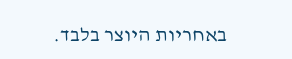באחריות היוצר בלבד.